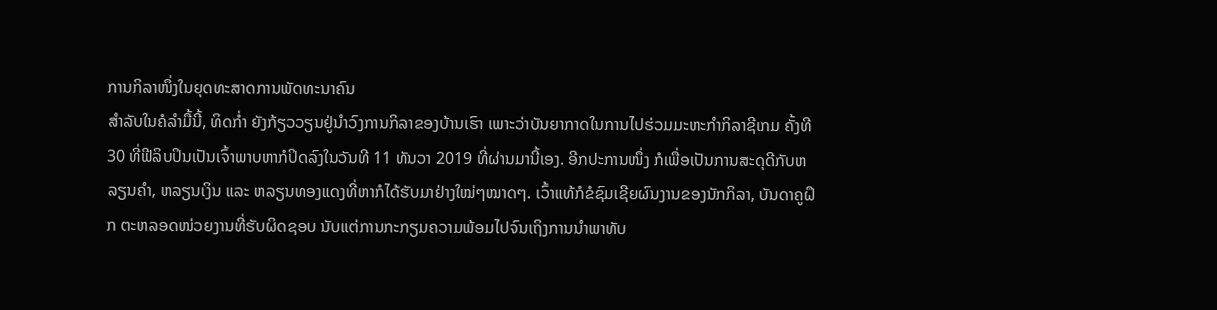ການກິລາໜຶ່ງໃນຍຸດທະສາດການພັດທະນາຄົນ
ສຳລັບໃນຄໍລຳມື້ນີ້, ທິດກໍ່າ ຍັງກ້ຽວວຽນຢູ່ນຳວົງການກິລາຂອງບ້ານເຮົາ ເພາະວ່າບັນຍາກາດໃນການໄປຮ່ວມມະຫະກຳກິລາຊີເກມ ຄັ້ງທີ 30 ທີ່ຟີລິບປິນເປັນເຈົ້າພາບຫາກໍປິດລົງໃນວັນທີ 11 ທັນວາ 2019 ທີ່ຜ່ານມານີ້ເອງ. ອີກປະການໜຶ່ງ ກໍເພື່ອເປັນການສະດຸດີກັບຫລຽນຄຳ, ຫລຽນເງິນ ແລະ ຫລຽນທອງແດງທີ່ຫາກໍໄດ້ຮັບມາຢ່າງໃໝ່ໆໝາດໆ. ເວົ້າແທ້ກໍຂໍຊົມເຊີຍຜົນງານຂອງນັກກິລາ, ບັນດາຄູຝຶກ ຕະຫລອດໜ່ວຍງານທີ່ຮັບຜິດຊອບ ນັບແຕ່ການກະກຽມຄວາມພ້ອມໄປຈົນເຖິງການນຳພາທັບ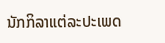ນັກກິລາແຕ່ລະປະເພດ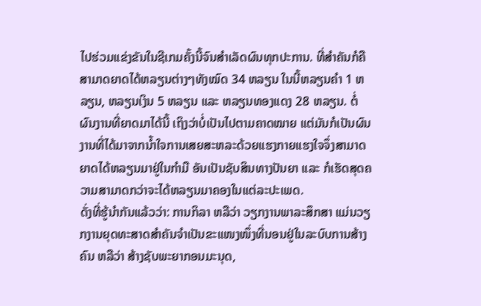ໄປຮ່ວມແຂ່ງຂັນໃນຊີເກມຄັ້ງນີ້ຈົນສຳເລັດຜົນທຸກປະການ. ທີ່ສຳຄັນກໍຄືສາມາດຍາດໄດ້ຫລຽນຕ່າງໆທັງໝົດ 34 ຫລຽນ ໃນນີ້ຫລຽນຄຳ 1 ຫລຽນ, ຫລຽນເງິນ 5 ຫລຽນ ແລະ ຫລຽນທອງແດງ 28 ຫລຽນ. ຕໍ່ຜົນງານທີ່ຍາດມາໄດ້ນີ້ ເຖິງວ່າບໍ່ເປັນໄປຕາມຄາດໝາຍ ແຕ່ມັນກໍເປັນຜົນງານທີ່ໄດ້ມາຈາກນ້ຳໃຈການເສຍສະຫລະດ້ວຍແຮງກາຍແຮງໃຈຈຶ່ງສາມາດຍາດໄດ້ຫລຽນມາຢູ່ໃນກຳມື ອັນເປັນຊັບສິນທາງປັນຍາ ແລະ ກໍເຮັດສຸດຄວາມສາມາດກວ່າຈະໄດ້ຫລຽນມາຄອງໃນແຕ່ລະປະເພດ.
ດັ່ງທີ່ຮູ້ນຳກັນແລ້ວວ່າ: ການກິລາ ຫລືວ່າ ວຽກງານພາລະສຶກສາ ແມ່ນວຽກງານຍຸດທະສາດສຳຄັນຈຳເປັນຂະແໜງໜຶ່ງທີ່ນອນຢູ່ໃນລະບົບການສ້າງຄົນ ຫລືວ່າ ສ້າງຊັບພະຍາກອນມະນຸດ,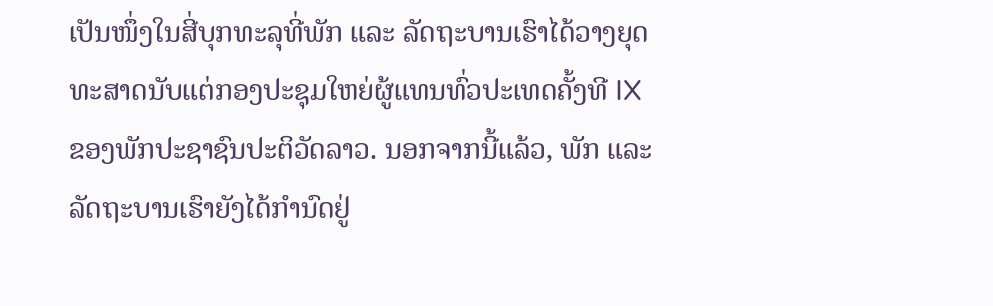ເປັນໜຶ່ງໃນສີ່ບຸກທະລຸທີ່ພັກ ແລະ ລັດຖະບານເຮົາໄດ້ວາງຍຸດທະສາດນັບແຕ່ກອງປະຊຸມໃຫຍ່ຜູ້ແທນທົ່ວປະເທດຄັ້ງທີ IX ຂອງພັກປະຊາຊົນປະຕິວັດລາວ. ນອກຈາກນີ້ແລ້ວ, ພັກ ແລະ ລັດຖະບານເຮົາຍັງໄດ້ກຳນົດຢູ່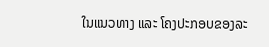ໃນແນວທາງ ແລະ ໂຄງປະກອບຂອງລະ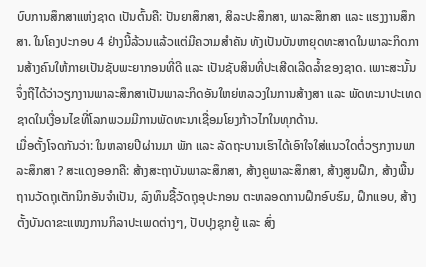ບົບການສຶກສາແຫ່ງຊາດ ເປັນຕົ້ນຄື: ປັນຍາສຶກສາ, ສິລະປະສຶກສາ, ພາລະສຶກສາ ແລະ ແຮງງານສຶກສາ. ໃນໂຄງປະກອບ 4 ຢ່າງນີ້ລ້ວນແລ້ວແຕ່ມີຄວາມສຳຄັນ ທັງເປັນບັນຫາຍຸດທະສາດໃນພາລະກິດການສ້າງຄົນໃຫ້ກາຍເປັນຊັບພະຍາກອນທີ່ດີ ແລະ ເປັນຊັບສິນທີ່ປະເສີດເລີດລ້ຳຂອງຊາດ. ເພາະສະນັ້ນ ຈຶ່ງຖືໄດ້ວ່າວຽກງານພາລະສຶກສາເປັນພາລະກິດອັນໃຫຍ່ຫລວງໃນການສ້າງສາ ແລະ ພັດທະນາປະເທດຊາດໃນເງື່ອນໄຂທີ່ໂລກພວມມີການພັດທະນາເຊື່ອມໂຍງກ້າວໄກໃນທຸກດ້ານ.
ເມື່ອຕັ້ງໂຈດກັນວ່າ: ໃນຫລາຍປີຜ່ານມາ ພັກ ແລະ ລັດຖະບານເຮົາໄດ້ເອົາໃຈໃສ່ແນວໃດຕໍ່ວຽກງານພາລະສຶກສາ ? ສະແດງອອກຄື: ສ້າງສະຖາບັນພາລະສຶກສາ, ສ້າງຄູພາລະສຶກສາ, ສ້າງສູນຝຶກ, ສ້າງພື້ນຖານວັດຖຸເຕັກນິກອັນຈຳເປັນ, ລົງທຶນຊື້ວັດຖຸອຸປະກອນ ຕະຫລອດການຝຶກອົບຮົມ, ຝຶກແອບ, ສ້າງຕັ້ງບັນດາຂະແໜງການກິລາປະເພດຕ່າງໆ, ປັບປຸງຊຸກຍູ້ ແລະ ສົ່ງ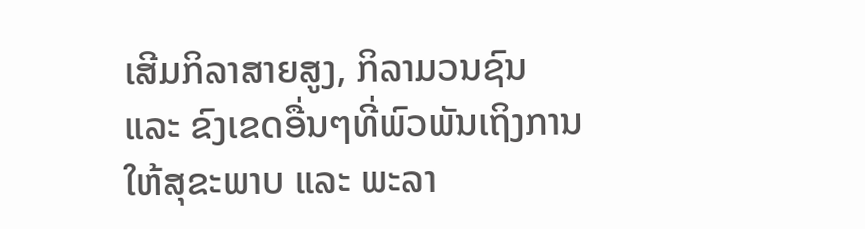ເສີມກິລາສາຍສູງ, ກິລາມວນຊົນ ແລະ ຂົງເຂດອື່ນໆທີ່ພົວພັນເຖິງການໃຫ້ສຸຂະພາບ ແລະ ພະລາ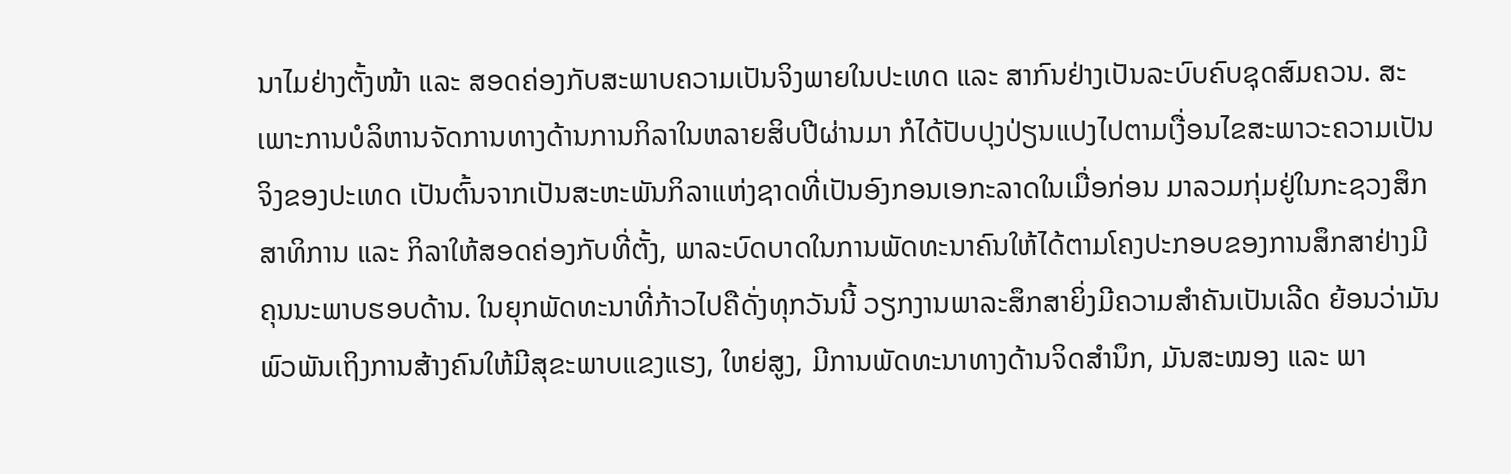ນາໄມຢ່າງຕັ້ງໜ້າ ແລະ ສອດຄ່ອງກັບສະພາບຄວາມເປັນຈິງພາຍໃນປະເທດ ແລະ ສາກົນຢ່າງເປັນລະບົບຄົບຊຸດສົມຄວນ. ສະເພາະການບໍລິຫານຈັດການທາງດ້ານການກິລາໃນຫລາຍສິບປີຜ່ານມາ ກໍໄດ້ປັບປຸງປ່ຽນແປງໄປຕາມເງື່ອນໄຂສະພາວະຄວາມເປັນຈິງຂອງປະເທດ ເປັນຕົ້ນຈາກເປັນສະຫະພັນກິລາແຫ່ງຊາດທີ່ເປັນອົງກອນເອກະລາດໃນເມື່ອກ່ອນ ມາລວມກຸ່ມຢູ່ໃນກະຊວງສຶກສາທິການ ແລະ ກິລາໃຫ້ສອດຄ່ອງກັບທີ່ຕັ້ງ, ພາລະບົດບາດໃນການພັດທະນາຄົນໃຫ້ໄດ້ຕາມໂຄງປະກອບຂອງການສຶກສາຢ່າງມີຄຸນນະພາບຮອບດ້ານ. ໃນຍຸກພັດທະນາທີ່ກ້າວໄປຄືດັ່ງທຸກວັນນີ້ ວຽກງານພາລະສຶກສາຍິ່ງມີຄວາມສຳຄັນເປັນເລີດ ຍ້ອນວ່າມັນພົວພັນເຖິງການສ້າງຄົນໃຫ້ມີສຸຂະພາບແຂງແຮງ, ໃຫຍ່ສູງ, ມີການພັດທະນາທາງດ້ານຈິດສຳນຶກ, ມັນສະໝອງ ແລະ ພາ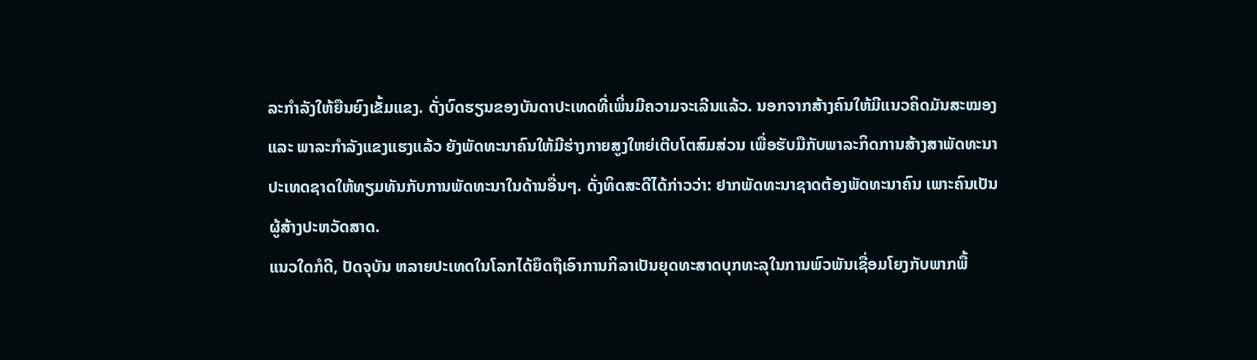ລະກຳລັງໃຫ້ຍືນຍົງເຂັ້ມແຂງ. ດັ່ງບົດຮຽນຂອງບັນດາປະເທດທີ່ເພິ່ນມີຄວາມຈະເລີນແລ້ວ. ນອກຈາກສ້າງຄົນໃຫ້ມີແນວຄິດມັນສະໝອງ ແລະ ພາລະກຳລັງແຂງແຮງແລ້ວ ຍັງພັດທະນາຄົນໃຫ້ມີຮ່າງກາຍສູງໃຫຍ່ເຕີບໂຕສົມສ່ວນ ເພື່ອຮັບມືກັບພາລະກິດການສ້າງສາພັດທະນາປະເທດຊາດໃຫ້ທຽມທັນກັບການພັດທະນາໃນດ້ານອື່ນໆ. ດັ່ງທິດສະດີໄດ້ກ່າວວ່າ: ຢາກພັດທະນາຊາດຕ້ອງພັດທະນາຄົນ ເພາະຄົນເປັນຜູ້ສ້າງປະຫວັດສາດ.
ແນວໃດກໍດີ, ປັດຈຸບັນ ຫລາຍປະເທດໃນໂລກໄດ້ຍຶດຖືເອົາການກິລາເປັນຍຸດທະສາດບຸກທະລຸໃນການພົວພັນເຊື່ອມໂຍງກັບພາກພື້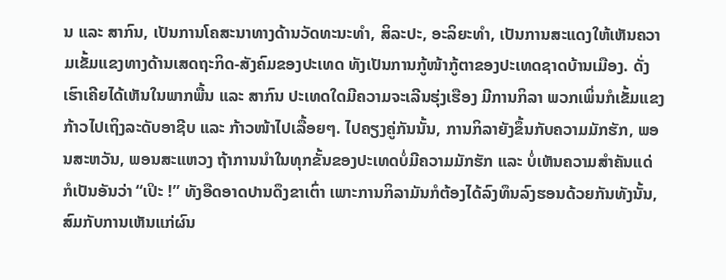ນ ແລະ ສາກົນ, ເປັນການໂຄສະນາທາງດ້ານວັດທະນະທຳ, ສິລະປະ, ອະລິຍະທຳ, ເປັນການສະແດງໃຫ້ເຫັນຄວາມເຂັ້ມແຂງທາງດ້ານເສດຖະກິດ-ສັງຄົມຂອງປະເທດ ທັງເປັນການກູ້ໜ້າກູ້ຕາຂອງປະເທດຊາດບ້ານເມືອງ. ດັ່ງເຮົາເຄີຍໄດ້ເຫັນໃນພາກພື້ນ ແລະ ສາກົນ ປະເທດໃດມີຄວາມຈະເລີນຮຸ່ງເຮືອງ ມີການກິລາ ພວກເພິ່ນກໍເຂັ້ມແຂງກ້າວໄປເຖິງລະດັບອາຊີບ ແລະ ກ້າວໜ້າໄປເລື້ອຍໆ. ໄປຄຽງຄູ່ກັນນັ້ນ, ການກິລາຍັງຂຶ້ນກັບຄວາມມັກຮັກ, ພອນສະຫວັນ, ພອນສະແຫວງ ຖ້າການນຳໃນທຸກຂັ້ນຂອງປະເທດບໍ່ມີຄວາມມັກຮັກ ແລະ ບໍ່ເຫັນຄວາມສຳຄັນແດ່ ກໍເປັນອັນວ່າ “ເປິະ !” ທັງອືດອາດປານດຶງຂາເຕົ່າ ເພາະການກິລາມັນກໍຕ້ອງໄດ້ລົງທຶນລົງຮອນດ້ວຍກັນທັງນັ້ນ, ສົມກັບການເຫັນແກ່ຜົນ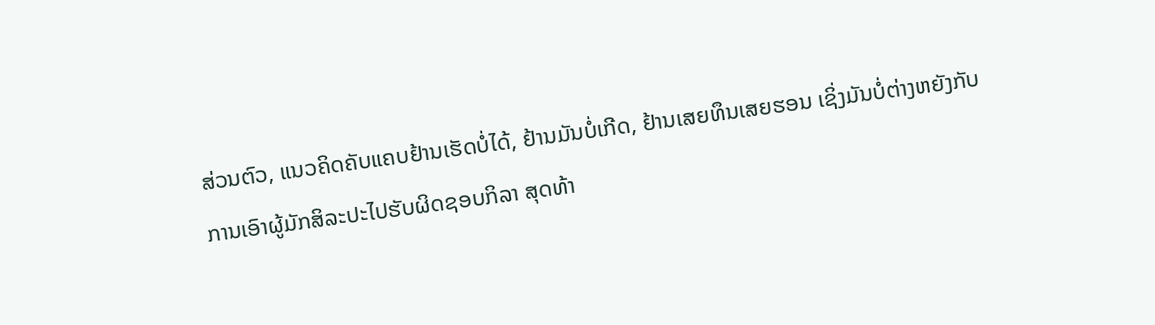ສ່ວນຕົວ, ແນວຄິດຄັບແຄບຢ້ານເຮັດບໍ່ໄດ້, ຢ້ານມັນບໍ່ເກີດ, ຢ້ານເສຍທຶນເສຍຮອນ ເຊິ່ງມັນບໍ່ຕ່າງຫຍັງກັບການເອົາຜູ້ມັກສິລະປະໄປຮັບຜິດຊອບກິລາ ສຸດທ້າ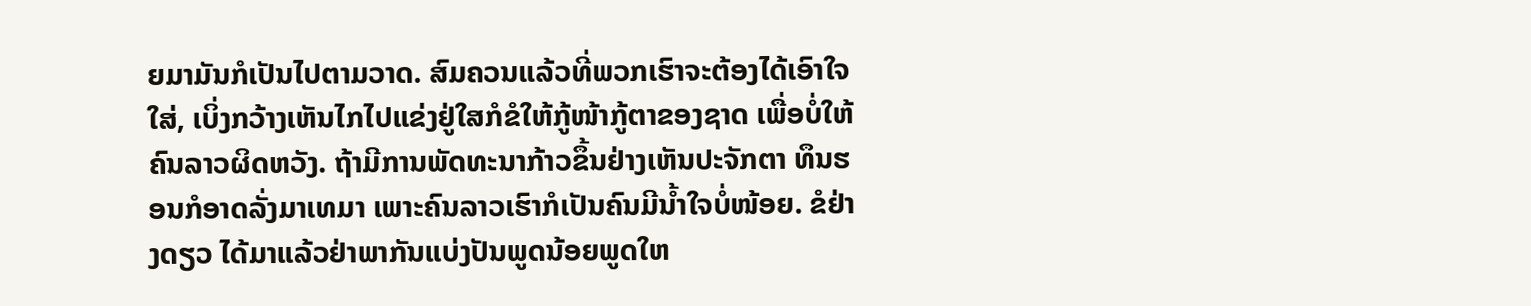ຍມາມັນກໍເປັນໄປຕາມວາດ. ສົມຄວນແລ້ວທີ່ພວກເຮົາຈະຕ້ອງໄດ້ເອົາໃຈໃສ່, ເບິ່ງກວ້າງເຫັນໄກໄປແຂ່ງຢູ່ໃສກໍຂໍໃຫ້ກູ້ໜ້າກູ້ຕາຂອງຊາດ ເພື່ອບໍ່ໃຫ້ຄົນລາວຜິດຫວັງ. ຖ້າມີການພັດທະນາກ້າວຂຶ້ນຢ່າງເຫັນປະຈັກຕາ ທຶນຮອນກໍອາດລັ່ງມາເທມາ ເພາະຄົນລາວເຮົາກໍເປັນຄົນມີນ້ຳໃຈບໍ່ໜ້ອຍ. ຂໍຢ່າງດຽວ ໄດ້ມາແລ້ວຢ່າພາກັນແບ່ງປັນພູດນ້ອຍພູດໃຫ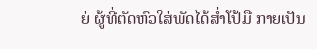ຍ່ ຜູ້ທີ່ຕັດຫົວໃສ່ພັດໄດ້ສໍ່າໂປ້ມື ກາຍເປັນ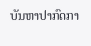ບັນຫາປາກົດກາ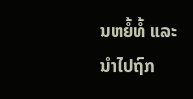ນຫຍໍ້ທໍ້ ແລະ ນຳໄປຖົກ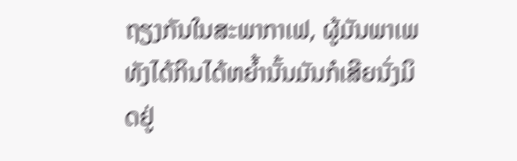ຖຽງກັນໃນສະພາກາເຟ, ຜູ້ມັນພາເພທັງໄດ້ກິນໄດ້ຫຍ້ຳນັ້ນມັນກໍເສີຍນັ່ງມິດຢູ່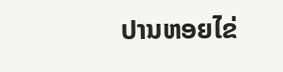ປານຫອຍໄຂ່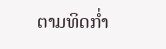ຕາມທິດກໍ່າ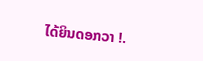ໄດ້ຍິນດອກວາ !.